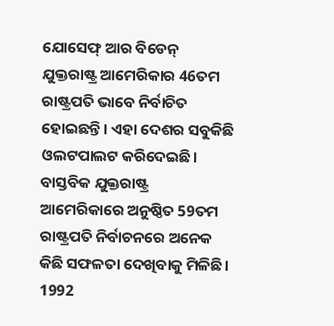ଯୋସେଫ୍ ଆର ବିଡେନ୍ ଯୁକ୍ତରାଷ୍ଟ୍ର ଆମେରିକାର 46ତମ ରାଷ୍ଟ୍ରପତି ଭାବେ ନିର୍ବାଚିତ ହୋଇଛନ୍ତି। ଏହା ଦେଶର ସବୁକିଛି ଓଲଟପାଲଟ କରିଦେଇଛି। ବାସ୍ତବିକ ଯୁକ୍ତରାଷ୍ଟ୍ର ଆମେରିକାରେ ଅନୁଷ୍ଠିତ 59ତମ ରାଷ୍ଟ୍ରପତି ନିର୍ବାଚନରେ ଅନେକ କିଛି ସଫଳତା ଦେଖିବାକୁ ମିଳିଛି। 1992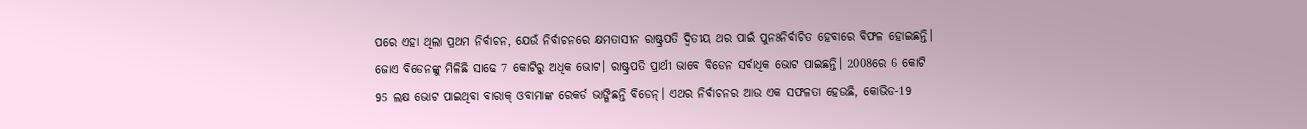ପରେ ଏହା ଥିଲା ପ୍ରଥମ ନିର୍ବାଚନ, ଯେଉଁ ନିର୍ବାଚନରେ କ୍ଷମତାସୀନ ରାଷ୍ଟ୍ରପତି ଦ୍ବିତୀୟ ଥର ପାଇଁ ପୁନଃନିର୍ବାଚିତ ହେବାରେ ବିଫଳ ହୋଇଛନ୍ତି। ଜୋଏ ବିଡେନଙ୍କୁ ମିଳିଛି ସାଢେ 7 କୋଟିରୁ ଅଧିକ ଭୋଟ। ରାଷ୍ଟ୍ରପତି ପ୍ରାର୍ଥୀ ଭାବେ ବିଡେନ ସର୍ବାଧିକ ଭୋଟ ପାଇଛନ୍ତି। 2008ରେ 6 କୋଟି 95 ଲକ୍ଷ ଭୋଟ ପାଇଥିବା ବାରାକ୍ ଓବାମାଙ୍କ ରେକର୍ଡ ଭାଙ୍ଗିଛନ୍ତି ବିଡେନ୍। ଏଥର ନିର୍ବାଚନର ଆଉ ଏକ ସଫଳତା ହେଉଛି, କୋଭିଡ-19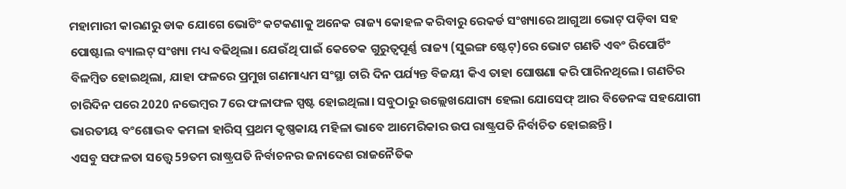ମହାମାରୀ କାରଣରୁ ଡାକ ଯୋଗେ ଭୋଟିଂ କଟକଣାକୁ ଅନେକ ରାଜ୍ୟ କୋହଳ କରିବାରୁ ରେକର୍ଡ ସଂଖ୍ୟାରେ ଆଗୁଆ ଭୋଟ୍ ପଡ଼ିବା ସହ ପୋଷ୍ଟାଲ ବ୍ୟାଲଟ୍ ସଂଖ୍ୟା ମଧ୍ୟ ବଢିଥିଲା। ଯେଉଁଥି ପାଇଁ କେତେକ ଗୁରୁତ୍ବପୂର୍ଣ୍ଣ ରାଜ୍ୟ (ସୁଇଙ୍ଗ ଷ୍ଟେଟ୍)ରେ ଭୋଟ ଗଣତି ଏବଂ ରିପୋର୍ଟିଂ ବିଳମ୍ବିତ ହୋଇଥିଲା, ଯାହା ଫଳରେ ପ୍ରମୁଖ ଗଣମାଧ୍ୟମ ସଂସ୍ଥା ଚାରି ଦିନ ପର୍ଯ୍ୟନ୍ତ ବିଜୟୀ କିଏ ତାହା ଘୋଷଣା କରି ପାରିନଥିଲେ। ଗଣତିର ଚାରିଦିନ ପରେ 2020 ନଭେମ୍ବର 7ରେ ଫଳାଫଳ ସ୍ପଷ୍ଟ ହୋଇଥିଲା। ସବୁଠାରୁ ଉଲ୍ଲେଖଯୋଗ୍ୟ ହେଲା ଯୋସେଫ୍ ଆର ବିଡେନଙ୍କ ସହଯୋଗୀ ଭାରତୀୟ ବଂଶୋଦ୍ଭବ କମଳା ହାରିସ୍ ପ୍ରଥମ କୃଷ୍ଣକାୟ ମହିଳା ଭାବେ ଆମେରିକାର ଉପ ରାଷ୍ଟ୍ରପତି ନିର୍ବାଚିତ ହୋଇଛନ୍ତି।
ଏସବୁ ସଫଳତା ସତ୍ତ୍ବେ 59ତମ ରାଷ୍ଟ୍ରପତି ନିର୍ବାଚନର ଜନାଦେଶ ରାଜନୈତିକ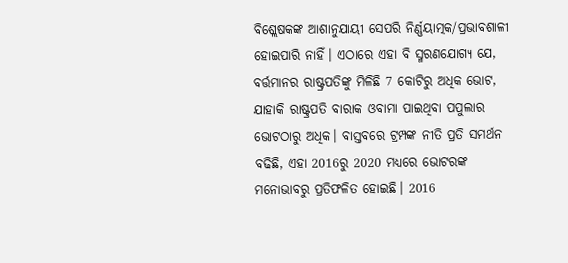ବିଶ୍ଲେଷକଙ୍କ ଆଶାନୁଯାୟୀ ସେପରି ନିର୍ଣ୍ଣୟାତ୍ମକ/ପ୍ରଭାବଶାଳୀ ହୋଇପାରି ନାହିଁ। ଏଠାରେ ଏହା ବି ସ୍ମରଣଯୋଗ୍ୟ ଯେ, ବର୍ତ୍ତମାନର ରାଷ୍ଟ୍ରପତିଙ୍କୁ ମିଳିଛି 7 କୋଟିରୁ ଅଧିକ ଭୋଟ, ଯାହାକି ରାଷ୍ଟ୍ରପତି ବାରାକ ଓବାମା ପାଇଥିବା ପପୁଲାର ଭୋଟଠାରୁ ଅଧିକ। ବାସ୍ତବରେ ଟ୍ରମ୍ପଙ୍କ ନୀତି ପ୍ରତି ସମର୍ଥନ ବଢିଛି, ଏହା 2016ରୁ 2020 ମଧ୍ୟରେ ଭୋଟରଙ୍କ ମନୋଭାବରୁ ପ୍ରତିଫଳିତ ହୋଇଛି। 2016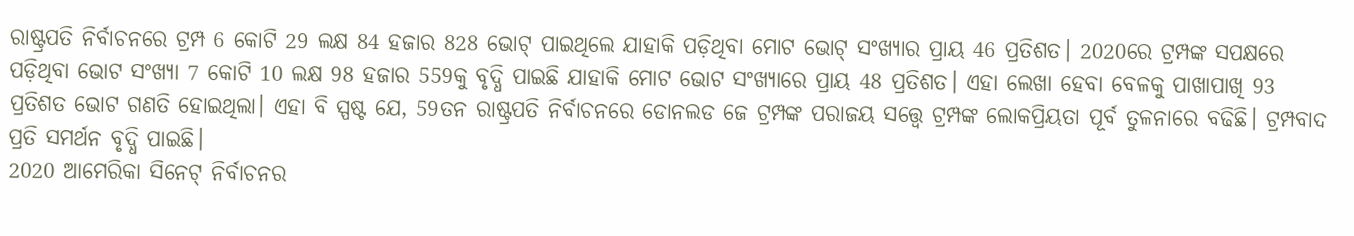ରାଷ୍ଟ୍ରପତି ନିର୍ବାଚନରେ ଟ୍ରମ୍ପ 6 କୋଟି 29 ଲକ୍ଷ 84 ହଜାର 828 ଭୋଟ୍ ପାଇଥିଲେ ଯାହାକି ପଡ଼ିଥିବା ମୋଟ ଭୋଟ୍ ସଂଖ୍ୟାର ପ୍ରାୟ 46 ପ୍ରତିଶତ। 2020ରେ ଟ୍ରମ୍ପଙ୍କ ସପକ୍ଷରେ ପଡ଼ିଥିବା ଭୋଟ ସଂଖ୍ୟା 7 କୋଟି 10 ଲକ୍ଷ 98 ହଜାର 559କୁ ବୃଦ୍ଧି ପାଇଛି ଯାହାକି ମୋଟ ଭୋଟ ସଂଖ୍ୟାରେ ପ୍ରାୟ 48 ପ୍ରତିଶତ। ଏହା ଲେଖା ହେବା ବେଳକୁ ପାଖାପାଖି 93 ପ୍ରତିଶତ ଭୋଟ ଗଣତି ହୋଇଥିଲା। ଏହା ବି ସ୍ପଷ୍ଟ ଯେ, 59ତନ ରାଷ୍ଟ୍ରପତି ନିର୍ବାଚନରେ ଡୋନଲଡ ଜେ ଟ୍ରମ୍ପଙ୍କ ପରାଜୟ ସତ୍ତ୍ବେ ଟ୍ରମ୍ପଙ୍କ ଲୋକପ୍ରିୟତା ପୂର୍ବ ତୁଳନାରେ ବଢିଛି। ଟ୍ରମ୍ପବାଦ ପ୍ରତି ସମର୍ଥନ ବୃଦ୍ଧି ପାଇଛି।
2020 ଆମେରିକା ସିନେଟ୍ ନିର୍ବାଚନର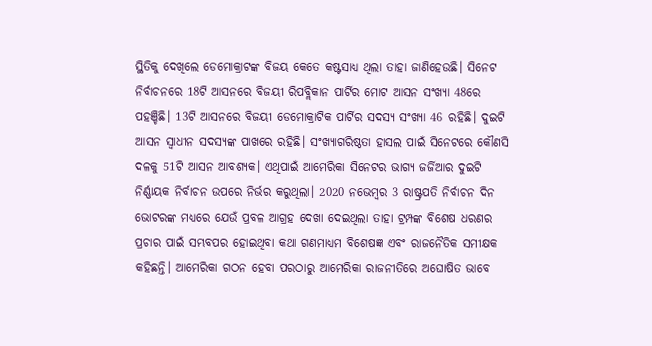ସ୍ଥିତିକୁ ଦେଖିଲେ ଡେମୋକ୍ରାଟଙ୍କ ବିଜୟ କେତେ କଷ୍ଟସାଧ୍ୟ ଥିଲା ତାହା ଜାଣିହେଉଛି। ସିନେଟ ନିର୍ବାଚନରେ 18ଟି ଆସନରେ ବିଜୟୀ ରିପବ୍ଲିକାନ ପାର୍ଟିର ମୋଟ ଆସନ ସଂଖ୍ୟା 48ରେ ପହଞ୍ଚିଛି। 13ଟି ଆସନରେ ବିଜୟୀ ଡେମୋକ୍ରାଟିକ ପାର୍ଟିର ସଦସ୍ୟ ସଂଖ୍ୟା 46 ରହିଛି। ଦୁଇଟି ଆସନ ସ୍ବାଧୀନ ସଦସ୍ୟଙ୍କ ପାଖରେ ରହିଛି। ସଂଖ୍ୟାଗରିଷ୍ଠତା ହାସଲ ପାଇଁ ସିନେଟରେ କୌଣସି ଦଳକୁ 51ଟି ଆସନ ଆବଶ୍ୟକ। ଏଥିପାଇଁ ଆମେରିକା ସିନେଟର ଭାଗ୍ୟ ଜର୍ଜିଆର ଦୁଇଟି ନିର୍ଣ୍ଣାୟକ ନିର୍ବାଚନ ଉପରେ ନିର୍ଭର କରୁଥିଲା। 2020 ନଭେମ୍ବର 3 ରାଷ୍ଟ୍ରପତି ନିର୍ବାଚନ ଦିନ ଭୋଟରଙ୍କ ମଧ୍ୟରେ ଯେଉଁ ପ୍ରବଳ ଆଗ୍ରହ ଦେଖା ଦେଇଥିଲା ତାହା ଟ୍ରମ୍ପଙ୍କ ବିଶେଷ ଧରଣର ପ୍ରଚାର ପାଇଁ ସମ୍ଭବପର ହୋଇଥିବା କଥା ଗଣମାଧ୍ୟମ ବିଶେଷଜ୍ଞ ଏବଂ ରାଜନୈତିକ ସମୀକ୍ଷକ କହିଛନ୍ତି। ଆମେରିକା ଗଠନ ହେବା ପରଠାରୁ ଆମେରିକା ରାଜନୀତିରେ ଅଘୋଷିତ ଭାବେ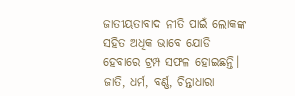ଜାତୀୟତାବାଦ ନୀତି ପାଇଁ ଲୋକଙ୍କ ସହିତ ଅଧିକ ଭାବେ ଯୋଡି ହେବାରେ ଟ୍ରମ୍ପ ସଫଳ ହୋଇଛନ୍ତି। ଜାତି, ଧର୍ମ, ବର୍ଣ୍ଣ, ଚିନ୍ତାଧାରା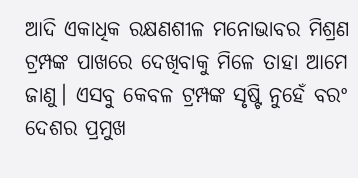ଆଦି ଏକାଧିକ ରକ୍ଷଣଶୀଳ ମନୋଭାବର ମିଶ୍ରଣ ଟ୍ରମ୍ପଙ୍କ ପାଖରେ ଦେଖିବାକୁ ମିଳେ ତାହା ଆମେ ଜାଣୁ। ଏସବୁ କେବଳ ଟ୍ରମ୍ପଙ୍କ ସୃଷ୍ଟି ନୁହେଁ ବରଂ ଦେଶର ପ୍ରମୁଖ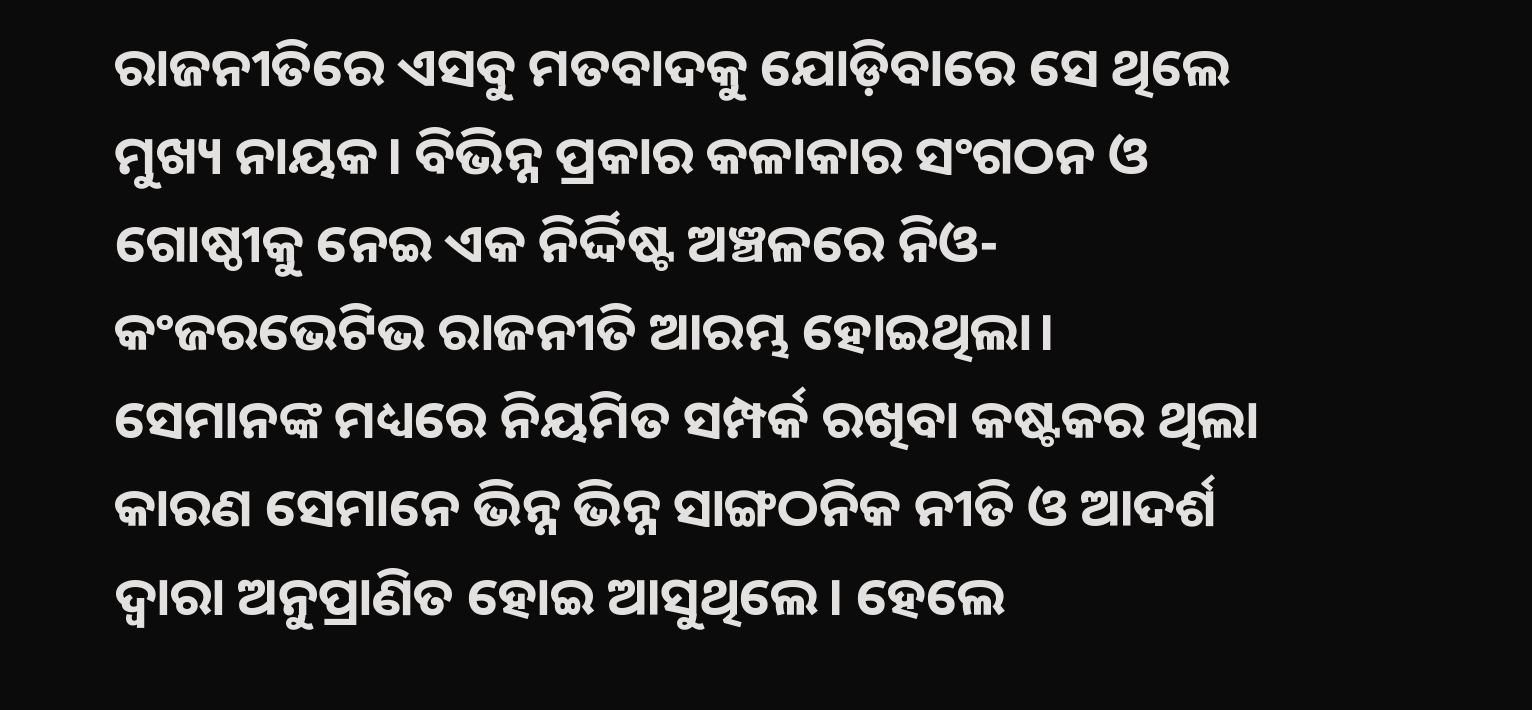ରାଜନୀତିରେ ଏସବୁ ମତବାଦକୁ ଯୋଡ଼ିବାରେ ସେ ଥିଲେ ମୁଖ୍ୟ ନାୟକ। ବିଭିନ୍ନ ପ୍ରକାର କଳାକାର ସଂଗଠନ ଓ ଗୋଷ୍ଠୀକୁ ନେଇ ଏକ ନିର୍ଦ୍ଦିଷ୍ଟ ଅଞ୍ଚଳରେ ନିଓ-କଂଜରଭେଟିଭ ରାଜନୀତି ଆରମ୍ଭ ହୋଇଥିଲା।
ସେମାନଙ୍କ ମଧ୍ୟରେ ନିୟମିତ ସମ୍ପର୍କ ରଖିବା କଷ୍ଟକର ଥିଲା କାରଣ ସେମାନେ ଭିନ୍ନ ଭିନ୍ନ ସାଙ୍ଗଠନିକ ନୀତି ଓ ଆଦର୍ଶ ଦ୍ବାରା ଅନୁପ୍ରାଣିତ ହୋଇ ଆସୁଥିଲେ। ହେଲେ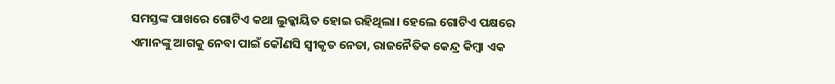ସମସ୍ତଙ୍କ ପାଖରେ ଗୋଟିଏ କଥା ଲୁକ୍କାୟିତ ହୋଇ ରହିଥିଲା। ହେଲେ ଗୋଟିଏ ପକ୍ଷରେ ଏମାନଙ୍କୁ ଆଗକୁ ନେବା ପାଇଁ କୌଣସି ସ୍ବୀକୃତ ନେତା, ରାଜନୈତିକ କେନ୍ଦ୍ର କିମ୍ବା ଏକ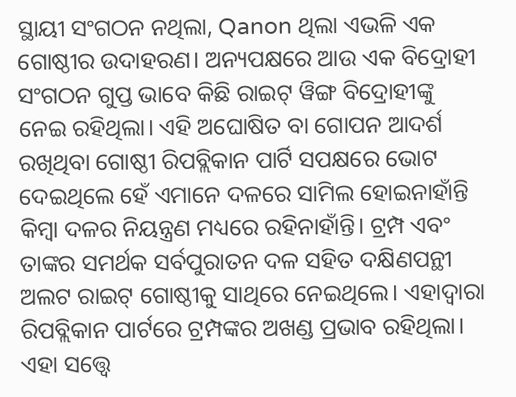ସ୍ଥାୟୀ ସଂଗଠନ ନଥିଲା, Qanon ଥିଲା ଏଭଳି ଏକ ଗୋଷ୍ଠୀର ଉଦାହରଣ। ଅନ୍ୟପକ୍ଷରେ ଆଉ ଏକ ବିଦ୍ରୋହୀ ସଂଗଠନ ଗୁପ୍ତ ଭାବେ କିଛି ରାଇଟ୍ ୱିଙ୍ଗ ବିଦ୍ରୋହୀଙ୍କୁ ନେଇ ରହିଥିଲା। ଏହି ଅଘୋଷିତ ବା ଗୋପନ ଆଦର୍ଶ ରଖିଥିବା ଗୋଷ୍ଠୀ ରିପବ୍ଲିକାନ ପାର୍ଟି ସପକ୍ଷରେ ଭୋଟ ଦେଇଥିଲେ ହେଁ ଏମାନେ ଦଳରେ ସାମିଲ ହୋଇନାହାଁନ୍ତି କିମ୍ବା ଦଳର ନିୟନ୍ତ୍ରଣ ମଧ୍ୟରେ ରହିନାହାଁନ୍ତି। ଟ୍ରମ୍ପ ଏବଂ ତାଙ୍କର ସମର୍ଥକ ସର୍ବପୁରାତନ ଦଳ ସହିତ ଦକ୍ଷିଣପନ୍ଥୀ ଅଲଟ ରାଇଟ୍ ଗୋଷ୍ଠୀକୁ ସାଥିରେ ନେଇଥିଲେ। ଏହାଦ୍ବାରା ରିପବ୍ଲିକାନ ପାର୍ଟରେ ଟ୍ରମ୍ପଙ୍କର ଅଖଣ୍ଡ ପ୍ରଭାବ ରହିଥିଲା। ଏହା ସତ୍ତ୍ବେ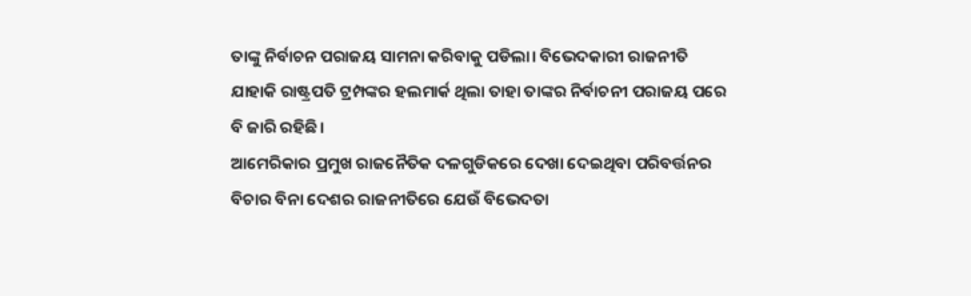ତାଙ୍କୁ ନିର୍ବାଚନ ପରାଜୟ ସାମନା କରିବାକୁ ପଡିଲା। ବିଭେଦକାରୀ ରାଜନୀତି ଯାହାକି ରାଷ୍ଟ୍ରପତି ଟ୍ରମ୍ପଙ୍କର ହଲମାର୍କ ଥିଲା ତାହା ତାଙ୍କର ନିର୍ବାଚନୀ ପରାଜୟ ପରେ ବି ଜାରି ରହିଛି।
ଆମେରିକାର ପ୍ରମୁଖ ରାଜନୈତିକ ଦଳଗୁଡିକରେ ଦେଖା ଦେଇଥିବା ପରିବର୍ତ୍ତନର ବିଚାର ବିନା ଦେଶର ରାଜନୀତିରେ ଯେଉଁ ବିଭେଦତା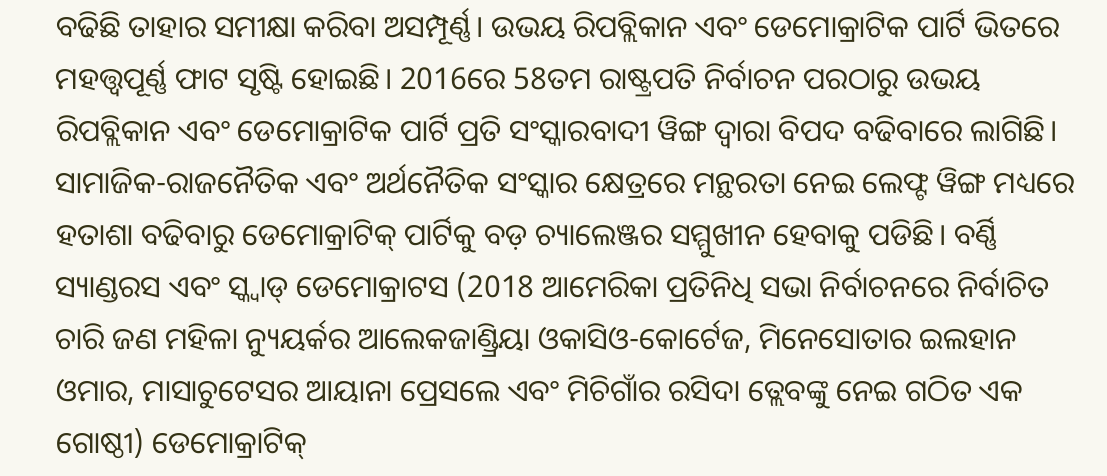ବଢିଛି ତାହାର ସମୀକ୍ଷା କରିବା ଅସମ୍ପୂର୍ଣ୍ଣ। ଉଭୟ ରିପବ୍ଲିକାନ ଏବଂ ଡେମୋକ୍ରାଟିକ ପାର୍ଟି ଭିତରେ ମହତ୍ତ୍ବପୂର୍ଣ୍ଣ ଫାଟ ସୃଷ୍ଟି ହୋଇଛି। 2016ରେ 58ତମ ରାଷ୍ଟ୍ରପତି ନିର୍ବାଚନ ପରଠାରୁ ଉଭୟ ରିପବ୍ଲିକାନ ଏବଂ ଡେମୋକ୍ରାଟିକ ପାର୍ଟି ପ୍ରତି ସଂସ୍କାରବାଦୀ ୱିଙ୍ଗ ଦ୍ବାରା ବିପଦ ବଢିବାରେ ଲାଗିଛି। ସାମାଜିକ-ରାଜନୈତିକ ଏବଂ ଅର୍ଥନୈତିକ ସଂସ୍କାର କ୍ଷେତ୍ରରେ ମନ୍ଥରତା ନେଇ ଲେଫ୍ଟ ୱିଙ୍ଗ ମଧ୍ୟରେ ହତାଶା ବଢିବାରୁ ଡେମୋକ୍ରାଟିକ୍ ପାର୍ଟିକୁ ବଡ଼ ଚ୍ୟାଲେଞ୍ଜର ସମ୍ମୁଖୀନ ହେବାକୁ ପଡିଛି। ବର୍ଣ୍ଣି ସ୍ୟାଣ୍ଡରସ ଏବଂ ସ୍କ୍ବାଡ୍ ଡେମୋକ୍ରାଟସ (2018 ଆମେରିକା ପ୍ରତିନିଧି ସଭା ନିର୍ବାଚନରେ ନିର୍ବାଚିତ ଚାରି ଜଣ ମହିଳା ନ୍ୟୁୟର୍କର ଆଲେକଜାଣ୍ଡ୍ରିୟା ଓକାସିଓ-କୋର୍ଟେଜ, ମିନେସୋତାର ଇଲହାନ ଓମାର, ମାସାଚୁଟେସର ଆୟାନା ପ୍ରେସଲେ ଏବଂ ମିଚିଗାଁର ରସିଦା ତ୍ଲେବଙ୍କୁ ନେଇ ଗଠିତ ଏକ ଗୋଷ୍ଠୀ) ଡେମୋକ୍ରାଟିକ୍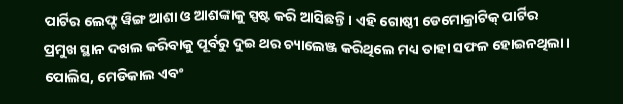ପାର୍ଟିର ଲେଫ୍ଟ ୱିଙ୍ଗ ଆଶା ଓ ଆଶଙ୍କାକୁ ସ୍ପଷ୍ଟ କରି ଆସିଛନ୍ତି। ଏହି ଗୋଷ୍ଠୀ ଡେମୋକ୍ରାଟିକ୍ ପାର୍ଟିର ପ୍ରମୁଖ ସ୍ଥାନ ଦଖଲ କରିବାକୁ ପୂର୍ବରୁ ଦୁଇ ଥର ଚ୍ୟାଲେଞ୍ଜ କରିଥିଲେ ମଧ୍ୟ ତାହା ସଫଳ ହୋଇନଥିଲା। ପୋଲିସ, ମେଡିକାଲ ଏବଂ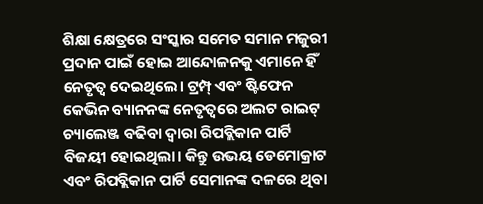ଶିକ୍ଷା କ୍ଷେତ୍ରରେ ସଂସ୍କାର ସମେତ ସମାନ ମଜୁରୀ ପ୍ରଦାନ ପାଇଁ ହୋଇ ଆନ୍ଦୋଳନକୁ ଏମାନେ ହିଁ ନେତୃତ୍ବ ଦେଇଥିଲେ। ଟ୍ରମ୍ପ୍ ଏବଂ ଷ୍ଟିଫେନ କେଭିନ ବ୍ୟାନନଙ୍କ ନେତୃତ୍ବରେ ଅଲଟ ରାଇଟ୍ ଚ୍ୟାଲେଞ୍ଜ ବଢିବା ଦ୍ବାରା ରିପବ୍ଲିକାନ ପାର୍ଟି ବିଜୟୀ ହୋଇଥିଲା। କିନ୍ତୁ ଉଭୟ ଡେମୋକ୍ରାଟ ଏବଂ ରିପବ୍ଲିକାନ ପାର୍ଟି ସେମାନଙ୍କ ଦଳରେ ଥିବା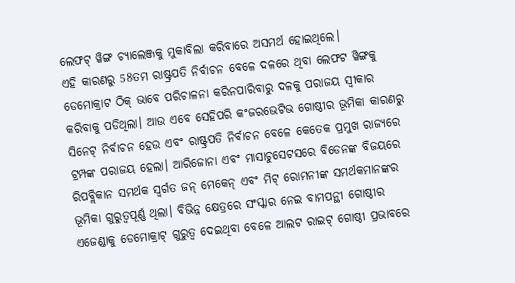ଲେଫଟ୍ ୱିଙ୍ଗ ଚ୍ୟାଲେଞ୍ଜକୁ ମୁକାବିଲା କରିବାରେ ଅସମର୍ଥ ହୋଇଥିଲେ।
ଏହି କାରଣରୁ 58ତମ ରାଷ୍ଟ୍ରପତି ନିର୍ବାଚନ ବେଳେ ଦଳରେ ଥିବା ଲେଫଟ ୱିଙ୍ଗକୁ ଡେମୋକ୍ରାଟ ଠିକ୍ ଭାବେ ପରିଚାଳନା କରିନପାରିବାରୁ ଦଳକୁ ପରାଜୟ ସ୍ବୀକାର କରିବାକୁ ପଡିଥିଲା। ଆଉ ଏବେ ସେହିପରି କଂଜରଭେଟିଭ ଗୋଷ୍ଠୀର ଭୂମିକା କାରଣରୁ ସିନେଟ୍ ନିର୍ବାଚନ ହେଉ ଏବଂ ରାଷ୍ଟ୍ରପତି ନିର୍ବାଚନ ବେଳେ କେତେକ ପ୍ରମୁଖ ରାଜ୍ୟରେ ଟ୍ରମ୍ପଙ୍କ ପରାଜୟ ହେଲା। ଆରିଜୋନା ଏବଂ ମାସାଚୁସେଟସରେ ବିଡେନଙ୍କ ବିଜୟରେ ରିପବ୍ଲିକାନ ସମର୍ଥକ ସ୍ବର୍ଗତ ଜନ୍ ମେକେନ୍ ଏବଂ ମିଟ୍ ରୋମନୀଙ୍କ ସମର୍ଥକମାନଙ୍କର ଭୂମିକା ଗୁରୁତ୍ବପୂର୍ଣ୍ଣ ଥିଲା। ବିଭିନ୍ନ କ୍ଷେତ୍ରରେ ସଂସ୍କାର ନେଇ ବାମପନ୍ଥୀ ଗୋଷ୍ଠୀର ଏଜେଣ୍ଡାକୁ ଡେମୋକ୍ରାଟ୍ ଗୁରୁତ୍ବ ଦେଇଥିବା ବେଳେ ଆଲଟ ରାଇଟ୍ ଗୋଷ୍ଠୀ ପ୍ରଭାବରେ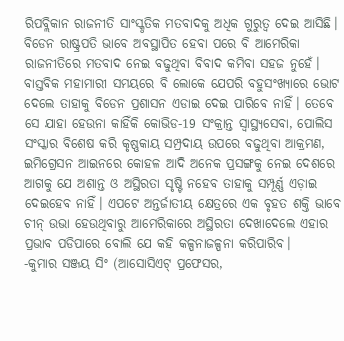ରିପବ୍ଲିକାନ ରାଜନୀତି ସାଂସ୍କୃତିକ ମତବାଦକୁ ଅଧିକ ଗୁରୁତ୍ବ ଦେଇ ଆସିଛି। ବିଡେନ ରାଷ୍ଟ୍ରପତି ଭାବେ ଅବସ୍ଥାପିତ ହେବା ପରେ ବି ଆମେରିକା ରାଜନୀତିରେ ମତବାଦ ନେଇ ବଢୁଥିବା ବିବାଦ କମିବା ସହଜ ନୁହେଁ। ବାସ୍ତବିକ ମହାମାରୀ ସମୟରେ ବି ଲୋକେ ଯେପରି ବହୁସଂଖ୍ୟାରେ ଭୋଟ ଦେଲେ ତାହାକୁ ବିଡେନ ପ୍ରଶାସନ ଏଡାଇ ଦେଇ ପାରିବେ ନାହିଁ। ତେବେ ସେ ଯାହା ହେଉନା କାହିଁକି କୋଭିଡ-19 ସଂକ୍ରାନ୍ତ ସ୍ବାସ୍ଥ୍ୟସେବା, ପୋଲିସ ସଂସ୍କାର ବିଶେଷ କରି କୃଷ୍ଣକାୟ ସମ୍ପ୍ରଦାୟ ଉପରେ ବଢୁଥିବା ଆକ୍ରମଣ, ଇମିଗ୍ରେସନ ଆଇନରେ କୋହଳ ଆଦି ଅନେକ ପ୍ରସଙ୍ଗକୁ ନେଇ ଦେଶରେ ଆଗକୁ ଯେ ଅଶାନ୍ତ ଓ ଅସ୍ଥିରତା ସୃଷ୍ଟି ନହେବ ତାହାକୁ ସମ୍ପୂର୍ଣ୍ଣ ଏଡ଼ାଇ ଦେଇହେବ ନାହିଁ। ଏପଟେ ଅନ୍ତର୍ଜାତୀୟ କ୍ଷେତ୍ରରେ ଏକ ବୃହତ ଶକ୍ତି ଭାବେ ଚୀନ୍ ଉଭା ହେଉଥିବାରୁ ଆମେରିକାରେ ଅସ୍ଥିରତା ଦେଖାଦେଲେ ଏହାର ପ୍ରଭାବ ପଡିପାରେ ବୋଲି ଯେ କହି କଳ୍ପନାଜଳ୍ପନା କରିପାରିବ।
-କୁମାର ସଞ୍ଜୟ ସିଂ (ଆସୋସିଏଟ୍ ପ୍ରଫେସର,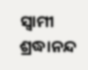ସ୍ବାମୀ ଶ୍ରଦ୍ଧାନନ୍ଦ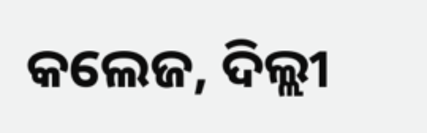କଲେଜ, ଦିଲ୍ଲୀ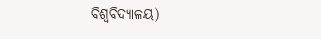ବିଶ୍ବବିଦ୍ୟାଳୟ)